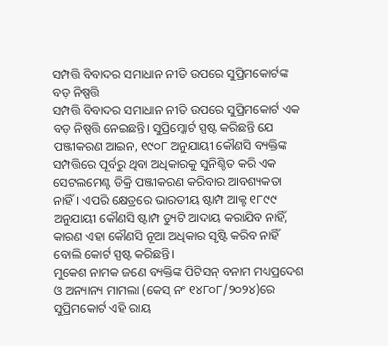ସମ୍ପତ୍ତି ବିବାଦର ସମାଧାନ ନୀତି ଉପରେ ସୁପ୍ରିମକୋର୍ଟଙ୍କ ବଡ଼ ନିଷ୍ପତ୍ତି
ସମ୍ପତ୍ତି ବିବାଦର ସମାଧାନ ନୀତି ଉପରେ ସୁପ୍ରିମକୋର୍ଟ ଏକ ବଡ଼ ନିଷ୍ପତ୍ତି ନେଇଛନ୍ତି। ସୁପ୍ରିମ୍କୋର୍ଟ ସ୍ପଷ୍ଟ କରିଛନ୍ତି ଯେ ପଞ୍ଜୀକରଣ ଆଇନ, ୧୯୦୮ ଅନୁଯାୟୀ କୌଣସି ବ୍ୟକ୍ତିଙ୍କ ସମ୍ପତ୍ତିରେ ପୂର୍ବରୁ ଥିବା ଅଧିକାରକୁ ସୁନିଶ୍ଚିତ କରି ଏକ ସେଟଲମେଣ୍ଟ ଡିକ୍ରି ପଞ୍ଜୀକରଣ କରିବାର ଆବଶ୍ୟକତା ନାହିଁ। ଏପରି କ୍ଷେତ୍ରରେ ଭାରତୀୟ ଷ୍ଟାମ୍ପ ଆକ୍ଟ ୧୮୯୯ ଅନୁଯାୟୀ କୌଣସି ଷ୍ଟାମ୍ପ ଡ୍ୟୁଟି ଆଦାୟ କରାଯିବ ନାହିଁ, କାରଣ ଏହା କୌଣସି ନୂଆ ଅଧିକାର ସୃଷ୍ଟି କରିବ ନାହିଁ ବୋଲି କୋର୍ଟ ସ୍ପଷ୍ଟ କରିଛନ୍ତି।
ମୁକେଶ ନାମକ ଜଣେ ବ୍ୟକ୍ତିଙ୍କ ପିଟିସନ୍ ବନାମ ମଧ୍ୟପ୍ରଦେଶ ଓ ଅନ୍ୟାନ୍ୟ ମାମଲା (କେସ୍ ନଂ ୧୪୮୦୮/୨୦୨୪)ରେ ସୁପ୍ରିମକୋର୍ଟ ଏହି ରାୟ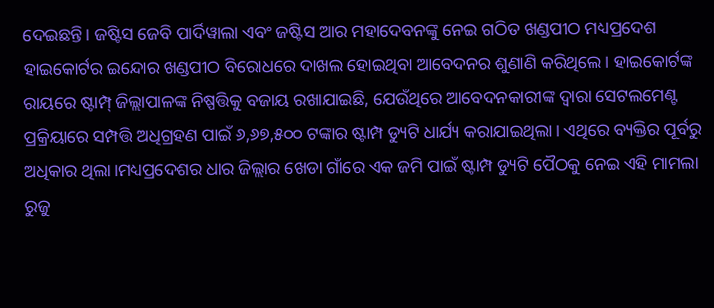ଦେଇଛନ୍ତି। ଜଷ୍ଟିସ ଜେବି ପାର୍ଦିୱାଲା ଏବଂ ଜଷ୍ଟିସ ଆର ମହାଦେବନଙ୍କୁ ନେଇ ଗଠିତ ଖଣ୍ଡପୀଠ ମଧ୍ୟପ୍ରଦେଶ ହାଇକୋର୍ଟର ଇନ୍ଦୋର ଖଣ୍ଡପୀଠ ବିରୋଧରେ ଦାଖଲ ହୋଇଥିବା ଆବେଦନର ଶୁଣାଣି କରିଥିଲେ। ହାଇକୋର୍ଟଙ୍କ ରାୟରେ ଷ୍ଟାମ୍ପ୍ ଜିଲ୍ଲାପାଳଙ୍କ ନିଷ୍ପତ୍ତିକୁ ବଜାୟ ରଖାଯାଇଛି, ଯେଉଁଥିରେ ଆବେଦନକାରୀଙ୍କ ଦ୍ୱାରା ସେଟଲମେଣ୍ଟ ପ୍ରକ୍ରିୟାରେ ସମ୍ପତ୍ତି ଅଧିଗ୍ରହଣ ପାଇଁ ୬,୬୭,୫୦୦ ଟଙ୍କାର ଷ୍ଟାମ୍ପ ଡ୍ୟୁଟି ଧାର୍ଯ୍ୟ କରାଯାଇଥିଲା। ଏଥିରେ ବ୍ୟକ୍ତିର ପୂର୍ବରୁ ଅଧିକାର ଥିଲା।ମଧ୍ୟପ୍ରଦେଶର ଧାର ଜିଲ୍ଲାର ଖେଡା ଗାଁରେ ଏକ ଜମି ପାଇଁ ଷ୍ଟାମ୍ପ ଡ୍ୟୁଟି ପୈଠକୁ ନେଇ ଏହି ମାମଲା ରୁଜୁ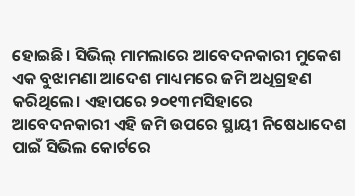ହୋଇଛି। ସିଭିଲ୍ ମାମଲାରେ ଆବେଦନକାରୀ ମୁକେଶ ଏକ ବୁଝାମଣା ଆଦେଶ ମାଧ୍ୟମରେ ଜମି ଅଧିଗ୍ରହଣ କରିଥିଲେ। ଏହାପରେ ୨୦୧୩ମସିହାରେ ଆବେଦନକାରୀ ଏହି ଜମି ଉପରେ ସ୍ଥାୟୀ ନିଷେଧାଦେଶ ପାଇଁ ସିଭିଲ କୋର୍ଟରେ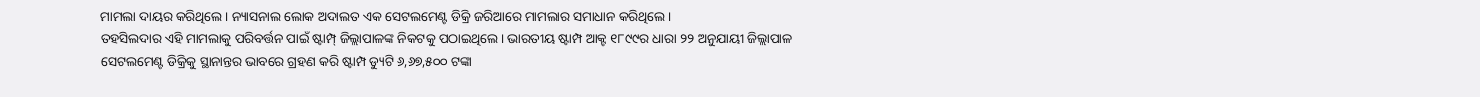ମାମଲା ଦାୟର କରିଥିଲେ। ନ୍ୟାସନାଲ ଲୋକ ଅଦାଲତ ଏକ ସେଟଲମେଣ୍ଟ ଡିକ୍ରି ଜରିଆରେ ମାମଲାର ସମାଧାନ କରିଥିଲେ।
ତହସିଲଦାର ଏହି ମାମଲାକୁ ପରିବର୍ତ୍ତନ ପାଇଁ ଷ୍ଟାମ୍ପ୍ ଜିଲ୍ଲାପାଳଙ୍କ ନିକଟକୁ ପଠାଇଥିଲେ। ଭାରତୀୟ ଷ୍ଟାମ୍ପ ଆକ୍ଟ ୧୮୯୯ର ଧାରା ୨୨ ଅନୁଯାୟୀ ଜିଲ୍ଲାପାଳ ସେଟଲମେଣ୍ଟ ଡିକ୍ରିକୁ ସ୍ଥାନାନ୍ତର ଭାବରେ ଗ୍ରହଣ କରି ଷ୍ଟାମ୍ପ ଡ୍ୟୁଟି ୬,୬୭,୫୦୦ ଟଙ୍କା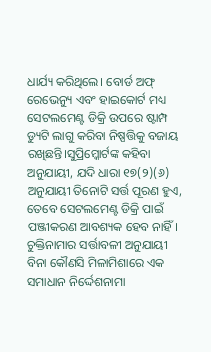ଧାର୍ଯ୍ୟ କରିଥିଲେ। ବୋର୍ଡ ଅଫ୍ ରେଭେନ୍ୟୁ ଏବଂ ହାଇକୋର୍ଟ ମଧ୍ୟ ସେଟଲମେଣ୍ଟ ଡିକ୍ରି ଉପରେ ଷ୍ଟାମ୍ପ ଡ୍ୟୁଟି ଲାଗୁ କରିବା ନିଷ୍ପତ୍ତିକୁ ବଜାୟ ରଖିଛନ୍ତି।ସୁପ୍ରିମ୍କୋର୍ଟଙ୍କ କହିବା ଅନୁଯାୟୀ, ଯଦି ଧାରା ୧୭(୨)(୬) ଅନୁଯାୟୀ ତିନୋଟି ସର୍ତ୍ତ ପୂରଣ ହୁଏ, ତେବେ ସେଟଲମେଣ୍ଟ ଡିକ୍ରି ପାଇଁ ପଞ୍ଜୀକରଣ ଆବଶ୍ୟକ ହେବ ନାହିଁ। ଚୁକ୍ତିନାମାର ସର୍ତ୍ତାବଳୀ ଅନୁଯାୟୀ ବିନା କୌଣସି ମିଳାମିଶାରେ ଏକ ସମାଧାନ ନିର୍ଦ୍ଦେଶନାମା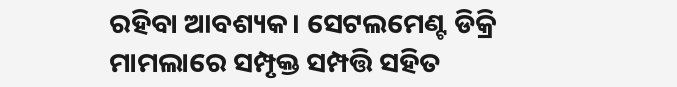ରହିବା ଆବଶ୍ୟକ। ସେଟଲମେଣ୍ଟ ଡିକ୍ରି ମାମଲାରେ ସମ୍ପୃକ୍ତ ସମ୍ପତ୍ତି ସହିତ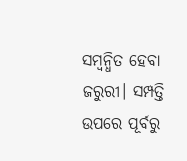ସମ୍ବନ୍ଧିତ ହେବା ଜରୁରୀ। ସମ୍ପତ୍ତି ଉପରେ ପୂର୍ବରୁ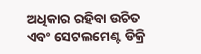ଅଧିକାର ରହିବା ଉଚିତ ଏବଂ ସେଟଲମେଣ୍ଟ ଡିକ୍ରି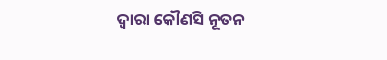ଦ୍ୱାରା କୌଣସି ନୂତନ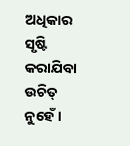ଅଧିକାର ସୃଷ୍ଟି କରାଯିବା ଉଚିତ୍ ନୁହେଁ।